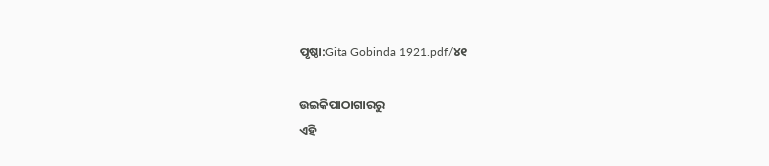ପୃଷ୍ଠା:Gita Gobinda 1921.pdf/୪୧

ଉଇକିପାଠାଗାର‌ରୁ
ଏହି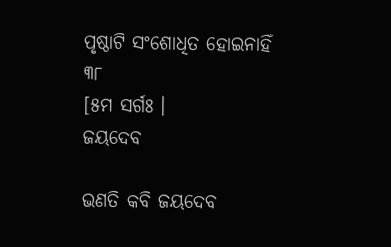ପୃଷ୍ଠାଟି ସଂଶୋଧିତ ହୋଇନାହିଁ
୩୮
[୫ମ ସର୍ଗଃ ।
ଜୟଦେବ

ଭଣତି କବି ଜୟଦେବ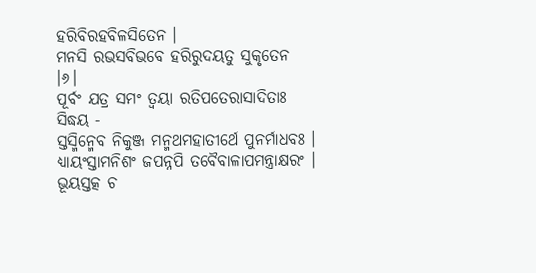ହରିବିରହବିଳସିତେନ ।
ମନସି ରଭସବିଭବେ ହରିରୁଦୟତୁ ସୁକୃତେନ ।୬।
ପୂର୍ବଂ ଯତ୍ର ସମଂ ତ୍ୱୟା ରତିପତେରାସାଦିତାଃ ସିଦ୍ଧୟ -
ସ୍ତସ୍ମିନ୍ମେବ ନିକୁଞ୍ଜ ମନ୍ମଥମହାତୀର୍ଥେ ପୁନର୍ମାଧବଃ ।
ଧ୍ୟାୟଂସ୍ତାମନିଶଂ ଜପନ୍ନପି ତବୈବାଳାପମନ୍ତ୍ରାକ୍ଷରଂ ।
ଭୂୟସ୍ତ‌ତ୍କ ଚ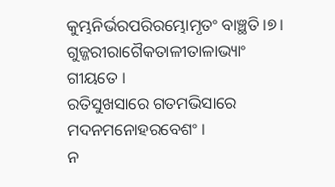କୁମ୍ଭନିର୍ଭରପରିରମ୍ଭୋମୃତଂ ବାଞ୍ଛତି ।୭।
ଗୁଜ୍ଜରୀରାଗୈକତାଳୀତାଳାଭ୍ୟାଂ ଗୀୟତେ ।
ରତିସୁଖସାରେ ଗତମ‌ଭିସାରେ ମଦନମନୋହରବେଶଂ ।
ନ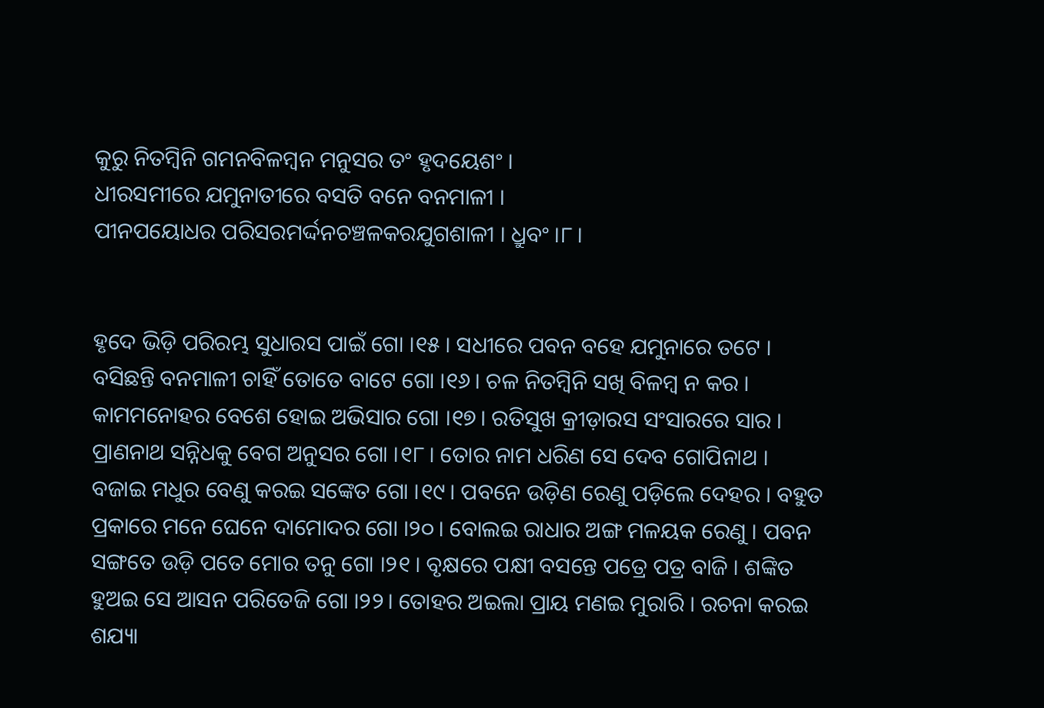କୁରୁ ନିତମ୍ବିନି ଗମନବିଳମ୍ବନ ମନୁସର ତଂ ହୃଦୟେଶଂ ।
ଧୀରସମୀରେ ଯମୁନାତୀରେ ବସତି ବନେ ବନମାଳୀ ।
ପୀନପୟୋଧର ପରିସରମର୍ଦ୍ଦନ‌ଚଞ୍ଚଳକର‌ଯୁଗଶାଳୀ । ଧ୍ରୁବଂ ।୮।


ହୃଦେ ଭିଡ଼ି ପରିରମ୍ଭ ସୁଧାରସ ପାଇଁ ଗୋ ।୧୫। ସଧୀରେ ପବନ ବ‌ହେ ଯମୁନାରେ ତଟେ । ବସିଛନ୍ତି ବନମାଳୀ ଚାହିଁ ତୋତେ ବାଟେ ଗୋ ।୧୬। ଚଳ ନିତମ୍ବିନି ସଖି ବିଳମ୍ବ ନ କର । କାମମନୋହର ବେଶେ ହୋଇ ଅଭିସାର ଗୋ ।୧୭। ରତିସୁଖ କ୍ରୀଡ଼ାରସ ସଂସାରରେ ସାର । ପ୍ରାଣନାଥ ସନ୍ନିଧକୁ ବେଗ ଅନୁସର ଗୋ ।୧୮। ତୋର ନାମ ଧରିଣ ସେ ଦେବ ଗୋପିନାଥ । ବଜାଇ ମଧୁର ବେଣୁ କରଇ ସଙ୍କେତ ଗୋ ।୧୯। ପବନେ ଉଡ଼ିଣ ରେଣୁ ପଡ଼ିଲେ ଦେହର । ବ‌ହୁତ ପ୍ରକାରେ ମନେ ଘେନେ ଦାମୋଦର ଗୋ ।୨୦। ବୋଲଇ ରାଧାର ଅଙ୍ଗ ମଳୟକ ରେଣୁ । ପବନ ସଙ୍ଗତେ ଉଡ଼ି ପତେ ମୋର ତନୁ ଗୋ ।୨୧। ବୃକ୍ଷରେ ପକ୍ଷୀ ବସନ୍ତେ ପତ୍ରେ ପତ୍ର ବାଜି । ଶଙ୍କିତ ହୁଅଇ ସେ ଆସନ ପରିତେଜି ଗୋ ।୨୨। ତୋହର ଅଇଲା ପ୍ରାୟ ମଣଇ ମୁରାରି । ରଚନା କରଇ ଶ‌ଯ୍ୟା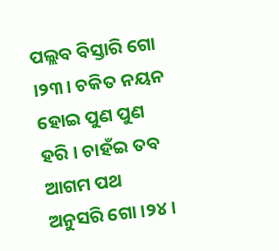ପଲ୍ଲବ ବିସ୍ତାରି ଗୋ ।୨୩। ଚକିତ ନୟନ ହୋଇ ପୁଣ ପୁଣ ହରି । ଚାହଁଇ ତବ ଆଗମ ପଥ ଅନୁସରି ଗୋ ।୨୪।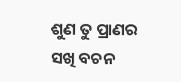ଶୁଣ ତୁ ପ୍ରାଣର ସଖି ବଚନ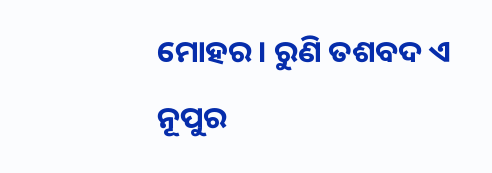ମୋହର । ରୁଣି ତଶବଦ ଏ ନୂପୁର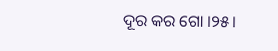ଦୂର କର ଗୋ ।୨୫।